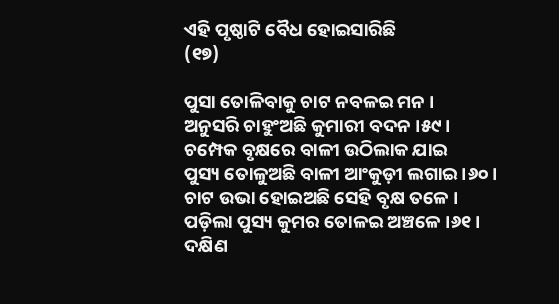ଏହି ପୃଷ୍ଠାଟି ବୈଧ ହୋଇସାରିଛି
(୧୭)

ପୁସା ତୋଳିବାକୁ ଚାଟ ନବଳଇ ମନ ।
ଅନୁସରି ଚାହୁଂଅଛି କୁମାରୀ ବଦନ ।୫୯।
ଚମ୍ପେକ ବୃକ୍ଷରେ ବାଳୀ ଉଠିଲାକ ଯାଇ
ପୁସ୍ୟ ତୋଳୁଅଛି ବାଳୀ ଆଂକୁଡ଼ୀ ଲଗାଇ ।୬୦।
ଚାଟ ଉଭା ହୋଇଅଛି ସେହି ବୃକ୍ଷ ତଳେ ।
ପଡ଼ିଲା ପୁସ୍ୟ କୁମର ତୋଳଇ ଅଞ୍ଚଳେ ।୬୧।
ଦକ୍ଷିଣ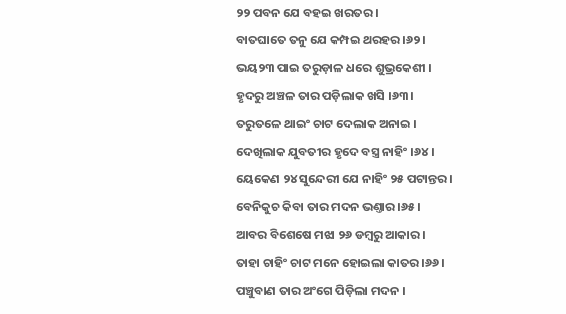୨୨ ପବନ ଯେ ବ‌ହଇ ଖରତର ।
ବାତଘାତେ ତନୁ ଯେ କମ୍ପଇ ଥରହର ।୬୨।
ଭୟ୨୩ ପାଇ ତରୁଡ଼ାଳ ଧରେ ଶୁଭ୍ରକେଶୀ ।
ହୃଦରୁ ଅଞ୍ଚଳ ତାର ପଡ଼ିଲାକ ଖସି ।୬୩।
ତରୁତଳେ ଥାଇଂ ଚାଟ ଦେଲାକ ଅନାଇ ।
ଦେଖିଲାକ ଯୁବତୀର ହୃଦେ ବସ୍ତ୍ର ନାହିଂ ।୬୪।
ୟେକେଣ ୨୪ ସୁନ୍ଦେରୀ ଯେ ନାହିଂ ୨୫ ପଟାନ୍ତର ।
ବେନିକୁଚ କିବା ତାର ମଦନ ଭଣ୍ତାର ।୬୫।
ଆବର ବିଶେଷେ ମଝା ୨୬ ଡମ୍ବରୁ ଆକାର ।
ତାହା ଚାହିଂ ଚାଟ ମନେ ହୋଇଲା କାତର ।୬୬।
ପଞ୍ଚୁବାଣ ତାର ଅଂଗେ ପିଡ଼ିଲା ମଦନ ।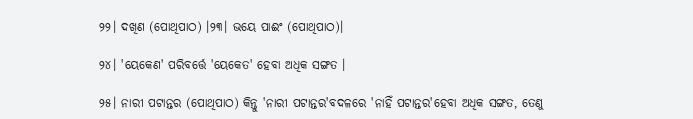୨୨। ଦଖିଣ (ପୋଥିପାଠ) ।୨୩। ଭୟେ ପାଈଂ (ପୋଥିପାଠ)।

୨୪। 'ୟେକେଣ' ପରିବର୍ତ୍ତେ 'ୟେକେତ' ହେବା ଅଧିକ ସଙ୍ଗତ ।

୨୫। ନାରୀ ପଟାନ୍ତର (ପୋଥିପାଠ) କିନ୍ତୁ 'ନାରୀ ପଟାନ୍ତର'ବଦଳରେ 'ନାହିଁ ପଟାନ୍ତର'ହେବା ଅଧିକ ସଙ୍ଗତ, ତେଣୁ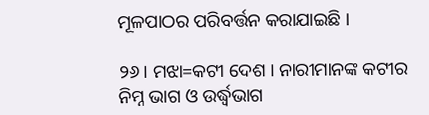ମୂଳପାଠର ପରିବର୍ତ୍ତନ କରାଯାଇଛି ।

୨୬। ମଝା=କଟୀ ଦେଶ । ନାରୀମାନଙ୍କ କଟୀର ନିମ୍ନ ଭାଗ ଓ ଉର୍ଦ୍ଧ୍ୱଭାଗ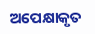ଅପେକ୍ଷାକୃତ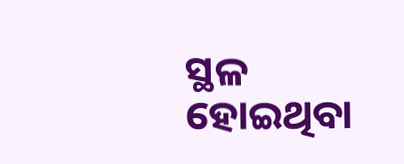ସ୍ଥଳ ହୋଇଥିବା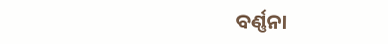ବର୍ଣ୍ଣନା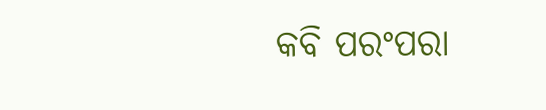କବି ପରଂପରା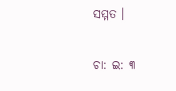ସମ୍ମତ ।

ଚା: ଇ: ୩